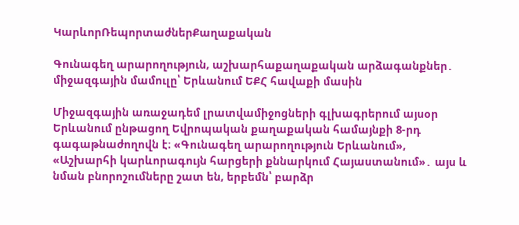ԿարևորՌեպորտաժներՔաղաքական

Գունագեղ արարողություն, աշխարհաքաղաքական արձագանքներ․ միջազգային մամուլը՝ Երևանում ԵՔՀ հավաքի մասին

Միջազգային առաջադեմ լրատվամիջոցների գլխագրերում այսօր Երևանում ընթացող Եվրոպական քաղաքական համայնքի 8-րդ գագաթնաժողովն է։ «Գունագեղ արարողություն Երևանում», «Աշխարհի կարևորագույն հարցերի քննարկում Հայաստանում»․ այս և նման բնորոշումները շատ են, երբեմն՝ բարձր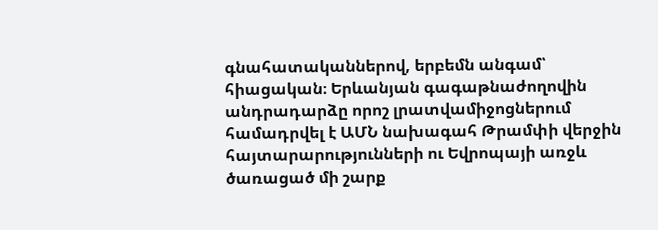գնահատականներով, երբեմն անգամ՝ հիացական։ Երևանյան գագաթնաժողովին անդրադարձը որոշ լրատվամիջոցներում համադրվել է ԱՄՆ նախագահ Թրամփի վերջին հայտարարությունների ու Եվրոպայի առջև ծառացած մի շարք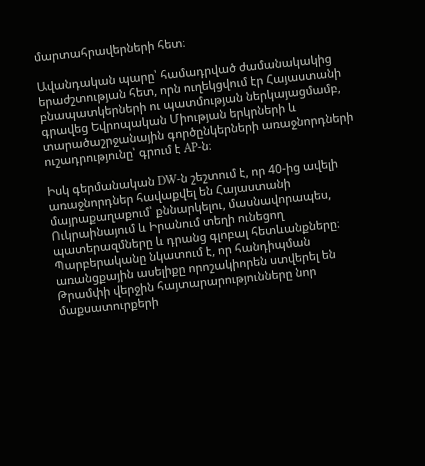մարտահրավերների հետ։

Ավանդական պարը՝ համադրված ժամանակակից երաժշտության հետ, որն ուղեկցվում էր Հայաստանի բնապատկերների ու պատմության ներկայացմամբ, գրավեց Եվրոպական Միության երկրների և տարածաշրջանային գործընկերների առաջնորդների ուշադրությունը՝ գրում է AP-ն։

Իսկ գերմանական DW-ն շեշտում է, որ 40-ից ավելի առաջնորդներ հավաքվել են Հայաստանի մայրաքաղաքում՝ քննարկելու, մասնավորապես, Ուկրաինայում և Իրանում տեղի ունեցող պատերազմները և դրանց գլոբալ հետևանքները։ Պարբերականը նկատում է, որ հանդիպման առանցքային ասելիքը որոշակիորեն ստվերել են Թրամփի վերջին հայտարարությունները նոր մաքսատուրքերի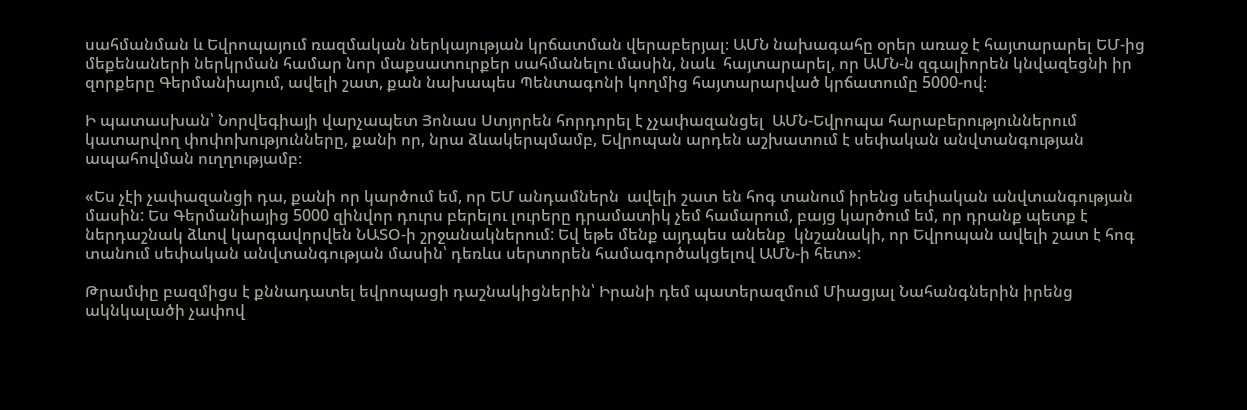սահմանման և Եվրոպայում ռազմական ներկայության կրճատման վերաբերյալ։ ԱՄՆ նախագահը օրեր առաջ է հայտարարել ԵՄ-ից մեքենաների ներկրման համար նոր մաքսատուրքեր սահմանելու մասին, նաև  հայտարարել, որ ԱՄՆ-ն զգալիորեն կնվազեցնի իր զորքերը Գերմանիայում, ավելի շատ, քան նախապես Պենտագոնի կողմից հայտարարված կրճատումը 5000-ով։

Ի պատասխան՝ Նորվեգիայի վարչապետ Յոնաս Ստյորեն հորդորել է չչափազանցել  ԱՄՆ-Եվրոպա հարաբերություններում կատարվող փոփոխությունները, քանի որ, նրա ձևակերպմամբ, Եվրոպան արդեն աշխատում է սեփական անվտանգության ապահովման ուղղությամբ։

«Ես չէի չափազանցի դա, քանի որ կարծում եմ, որ ԵՄ անդամներն  ավելի շատ են հոգ տանում իրենց սեփական անվտանգության մասին: Ես Գերմանիայից 5000 զինվոր դուրս բերելու լուրերը դրամատիկ չեմ համարում, բայց կարծում եմ, որ դրանք պետք է ներդաշնակ ձևով կարգավորվեն ՆԱՏՕ-ի շրջանակներում: Եվ եթե մենք այդպես անենք  կնշանակի, որ Եվրոպան ավելի շատ է հոգ տանում սեփական անվտանգության մասին՝ դեռևս սերտորեն համագործակցելով ԱՄՆ-ի հետ»:

Թրամփը բազմիցս է քննադատել եվրոպացի դաշնակիցներին՝ Իրանի դեմ պատերազմում Միացյալ Նահանգներին իրենց ակնկալածի չափով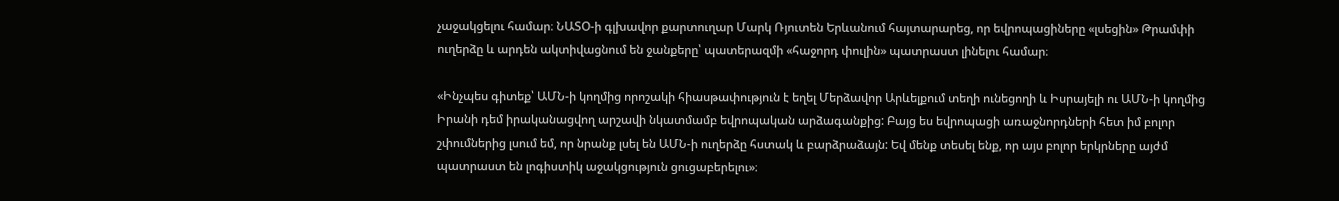չաջակցելու համար։ ՆԱՏՕ-ի գլխավոր քարտուղար Մարկ Ռյուտեն Երևանում հայտարարեց, որ եվրոպացիները «լսեցին» Թրամփի ուղերձը և արդեն ակտիվացնում են ջանքերը՝ պատերազմի «հաջորդ փուլին» պատրաստ լինելու համար։

«Ինչպես գիտեք՝ ԱՄՆ-ի կողմից որոշակի հիասթափություն է եղել Մերձավոր Արևելքում տեղի ունեցողի և Իսրայելի ու ԱՄՆ-ի կողմից Իրանի դեմ իրականացվող արշավի նկատմամբ եվրոպական արձագանքից: Բայց ես եվրոպացի առաջնորդների հետ իմ բոլոր շփումներից լսում եմ, որ նրանք լսել են ԱՄՆ-ի ուղերձը հստակ և բարձրաձայն: Եվ մենք տեսել ենք, որ այս բոլոր երկրները այժմ պատրաստ են լոգիստիկ աջակցություն ցուցաբերելու»։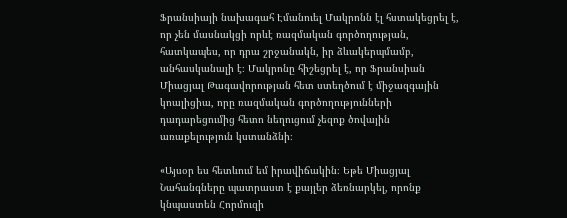Ֆրանսիայի նախագահ Էմանուել Մակրոնն էլ հստակեցրել է, որ չեն մասնակցի որևէ ռազմական գործողության, հատկապես, որ դրա շրջանակն, իր ձևակերպմամբ, անհասկանալի է։ Մակրոնը հիշեցրել է, որ Ֆրանսիան Միացյալ Թագավորության հետ ստեղծում է միջազգային կոալիցիա, որը ռազմական գործողությունների դադարեցումից հետո նեղուցում չեզոք ծովային առաքելություն կստանձնի։

«Այսօր ես հետևում եմ իրավիճակին։ Եթե Միացյալ Նահանգները պատրաստ է քայլեր ձեռնարկել, որոնք կնպաստեն Հորմուզի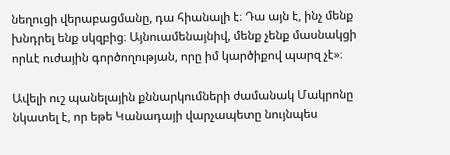նեղուցի վերաբացմանը, դա հիանալի է։ Դա այն է, ինչ մենք խնդրել ենք սկզբից։ Այնուամենայնիվ, մենք չենք մասնակցի որևէ ուժային գործողության, որը իմ կարծիքով պարզ չէ»։

Ավելի ուշ պանելային քննարկումների ժամանակ Մակրոնը նկատել է, որ եթե Կանադայի վարչապետը նույնպես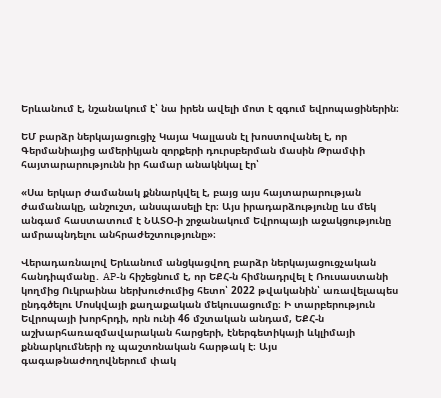Երևանում է, նշանակում է՝ նա իրեն ավելի մոտ է զգում եվրոպացիներին։

ԵՄ բարձր ներկայացուցիչ Կայա Կալլասն էլ խոստովանել է, որ Գերմանիայից ամերիկյան զորքերի դուրսբերման մասին Թրամփի հայտարարությունն իր համար անակնկալ էր՝

«Սա երկար ժամանակ քննարկվել է, բայց այս հայտարարության ժամանակը, անշուշտ, անսպասելի էր։ Այս իրադարձությունը ևս մեկ անգամ հաստատում է ՆԱՏՕ-ի շրջանակում Եվրոպայի աջակցությունը ամրապնդելու անհրաժեշտությունը»։

Վերադառնալով Երևանում անցկացվող բարձր ներկայացուցչական հանդիպմանը․ AP-ն հիշեցնում է, որ ԵՔՀ-ն հիմնադրվել է Ռուսաստանի կողմից Ուկրաինա ներխուժումից հետո՝ 2022 թվականին՝ առավելապես ընդգծելու Մոսկվայի քաղաքական մեկուսացումը։ Ի տարբերություն Եվրոպայի խորհրդի, որն ունի 46 մշտական անդամ, ԵՔՀ-ն աշխարհառազմավարական հարցերի, էներգետիկայի ևկլիմայի քննարկումների ոչ պաշտոնական հարթակ է։ Այս գագաթնաժողովներում փակ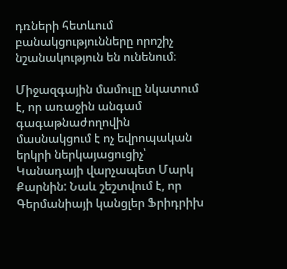դռների հետևում բանակցությունները որոշիչ նշանակություն են ունենում։

Միջազգային մամուլը նկատում է, որ առաջին անգամ գագաթնաժողովին մասնակցում է ոչ եվրոպական երկրի ներկայացուցիչ՝ Կանադայի վարչապետ Մարկ Քարնին: Նաև շեշտվում է, որ Գերմանիայի կանցլեր Ֆրիդրիխ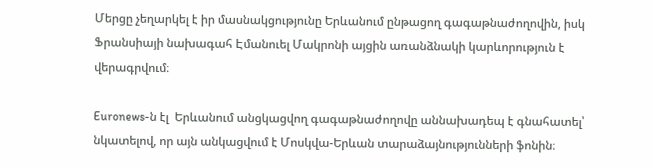Մերցը չեղարկել է իր մասնակցությունը Երևանում ընթացող գագաթնաժողովին, իսկ Ֆրանսիայի նախագահ Էմանուել Մակրոնի այցին առանձնակի կարևորություն է վերագրվում։

Euronews-ն էլ  Երևանում անցկացվող գագաթնաժողովը աննախադեպ է գնահատել՝ նկատելով, որ այն անկացվում է Մոսկվա-Երևան տարաձայնությունների ֆոնին։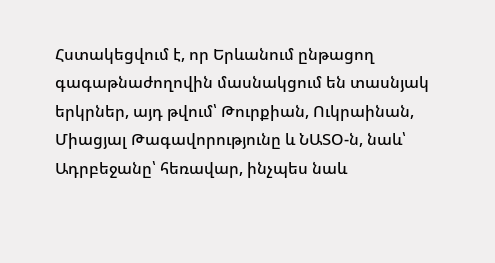Հստակեցվում է, որ Երևանում ընթացող գագաթնաժողովին մասնակցում են տասնյակ երկրներ, այդ թվում՝ Թուրքիան, Ուկրաինան, Միացյալ Թագավորությունը և ՆԱՏՕ-ն, նաև՝ Ադրբեջանը՝ հեռավար, ինչպես նաև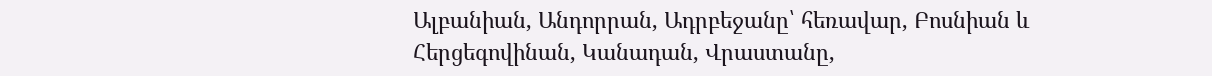Ալբանիան, Անդորրան, Ադրբեջանը՝ հեռավար, Բոսնիան և Հերցեգովինան, Կանադան, Վրաստանը,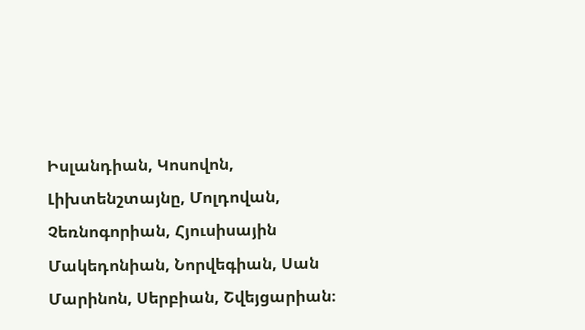Իսլանդիան, Կոսովոն, Լիխտենշտայնը, Մոլդովան, Չեռնոգորիան, Հյուսիսային Մակեդոնիան, Նորվեգիան, Սան Մարինոն, Սերբիան, Շվեյցարիան։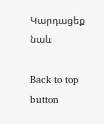Կարդացեք նաև

Back to top button